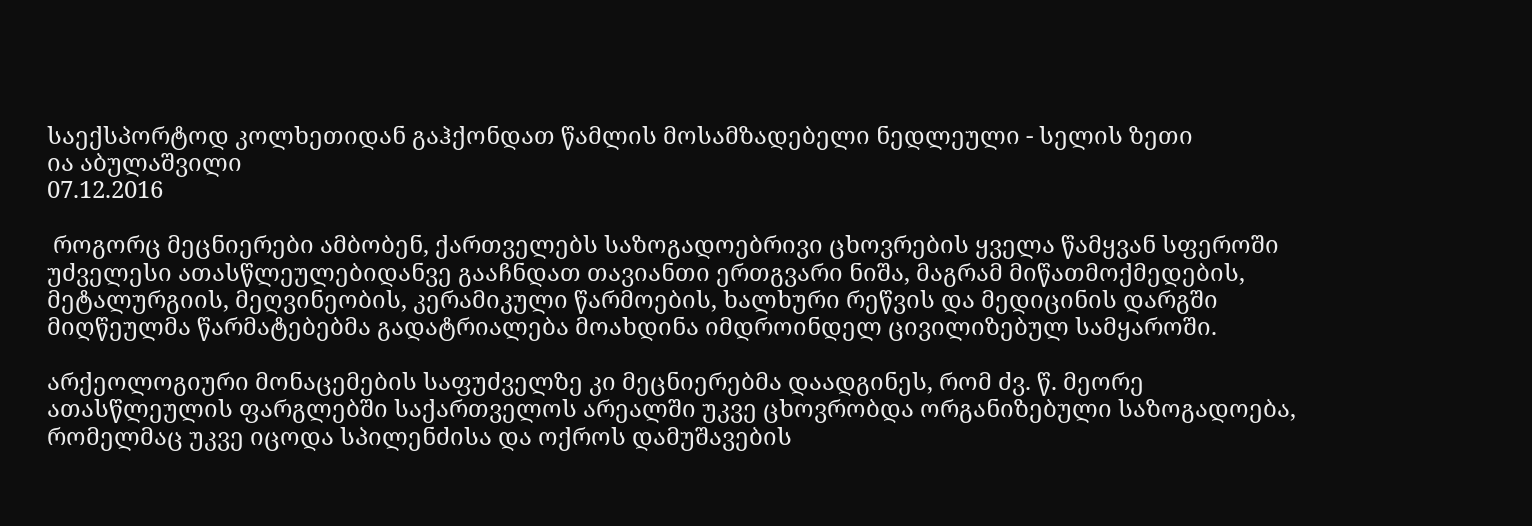საექსპორტოდ კოლხეთიდან გაჰქონდათ წამლის მოსამზადებელი ნედლეული - სელის ზეთი
ია აბულაშვილი
07.12.2016

 როგორც მეცნიერები ამბობენ, ქართველებს საზოგადოებრივი ცხოვრების ყველა წამყვან სფეროში უძველესი ათასწლეულებიდანვე გააჩნდათ თავიანთი ერთგვარი ნიშა, მაგრამ მიწათმოქმედების, მეტალურგიის, მეღვინეობის, კერამიკული წარმოების, ხალხური რეწვის და მედიცინის დარგში მიღწეულმა წარმატებებმა გადატრიალება მოახდინა იმდროინდელ ცივილიზებულ სამყაროში.

არქეოლოგიური მონაცემების საფუძველზე კი მეცნიერებმა დაადგინეს, რომ ძვ. წ. მეორე ათასწლეულის ფარგლებში საქართველოს არეალში უკვე ცხოვრობდა ორგანიზებული საზოგადოება, რომელმაც უკვე იცოდა სპილენძისა და ოქროს დამუშავების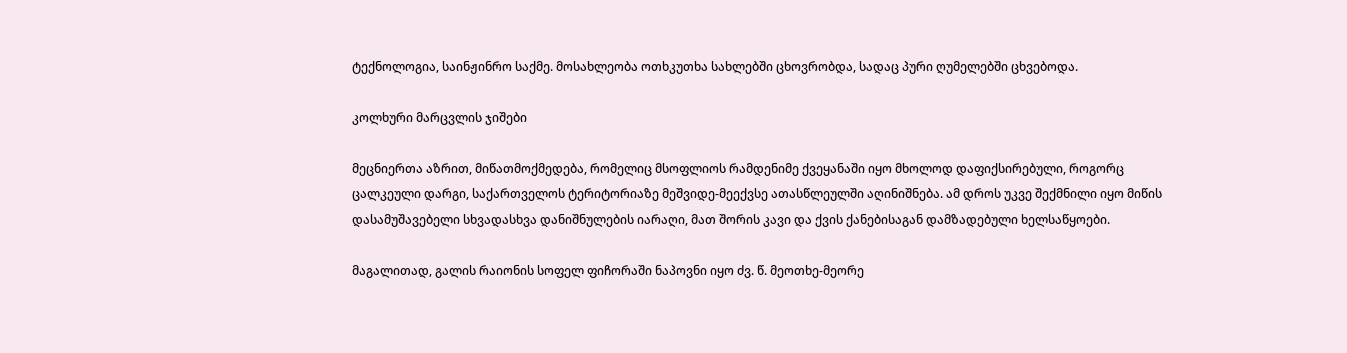ტექნოლოგია, საინჟინრო საქმე. მოსახლეობა ოთხკუთხა სახლებში ცხოვრობდა, სადაც პური ღუმელებში ცხვებოდა.

კოლხური მარცვლის ჯიშები

მეცნიერთა აზრით, მიწათმოქმედება, რომელიც მსოფლიოს რამდენიმე ქვეყანაში იყო მხოლოდ დაფიქსირებული, როგორც ცალკეული დარგი, საქართველოს ტერიტორიაზე მეშვიდე-მეექვსე ათასწლეულში აღინიშნება. ამ დროს უკვე შექმნილი იყო მიწის დასამუშავებელი სხვადასხვა დანიშნულების იარაღი, მათ შორის კავი და ქვის ქანებისაგან დამზადებული ხელსაწყოები.

მაგალითად, გალის რაიონის სოფელ ფიჩორაში ნაპოვნი იყო ძვ. წ. მეოთხე-მეორე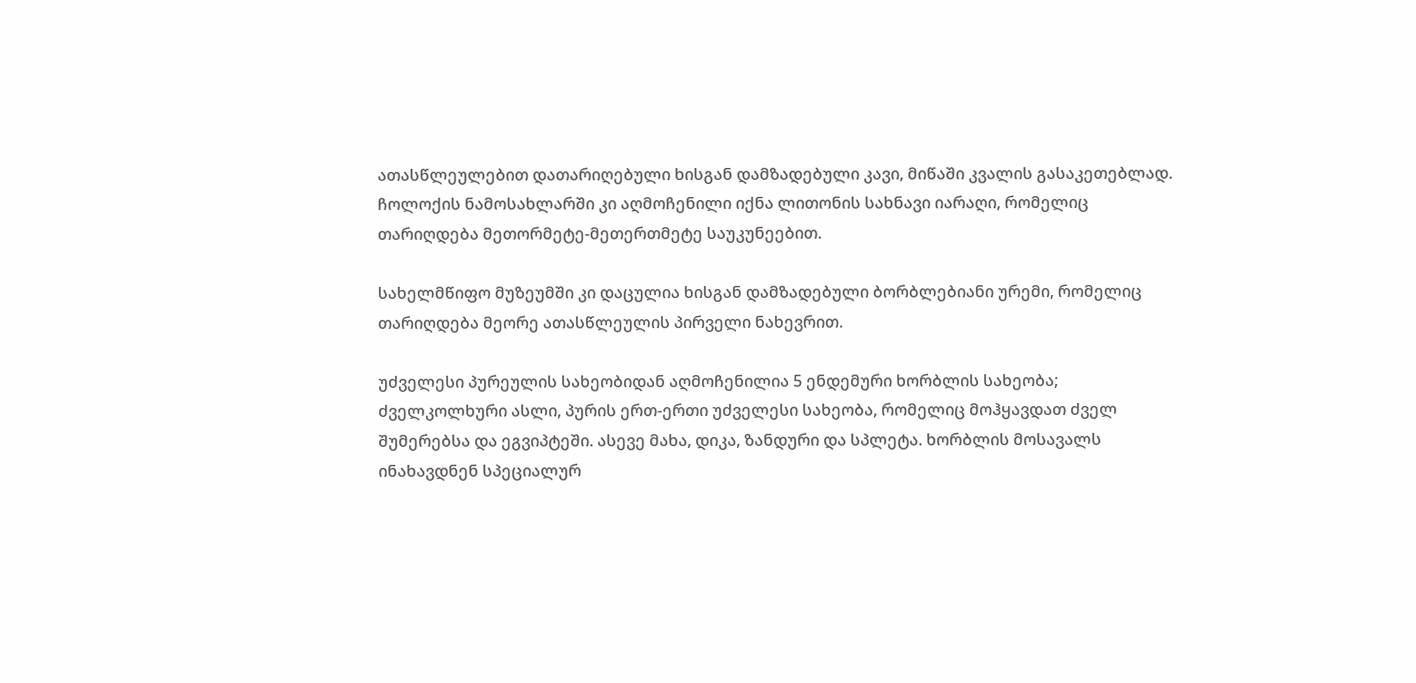ათასწლეულებით დათარიღებული ხისგან დამზადებული კავი, მიწაში კვალის გასაკეთებლად. ჩოლოქის ნამოსახლარში კი აღმოჩენილი იქნა ლითონის სახნავი იარაღი, რომელიც თარიღდება მეთორმეტე-მეთერთმეტე საუკუნეებით.

სახელმწიფო მუზეუმში კი დაცულია ხისგან დამზადებული ბორბლებიანი ურემი, რომელიც თარიღდება მეორე ათასწლეულის პირველი ნახევრით.

უძველესი პურეულის სახეობიდან აღმოჩენილია 5 ენდემური ხორბლის სახეობა; ძველკოლხური ასლი, პურის ერთ-ერთი უძველესი სახეობა, რომელიც მოჰყავდათ ძველ შუმერებსა და ეგვიპტეში. ასევე მახა, დიკა, ზანდური და სპლეტა. ხორბლის მოსავალს ინახავდნენ სპეციალურ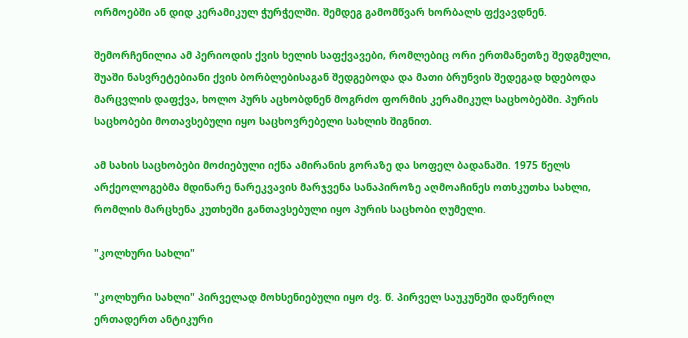ორმოებში ან დიდ კერამიკულ ჭურჭელში. შემდეგ გამომწვარ ხორბალს ფქვავდნენ.

შემორჩენილია ამ პერიოდის ქვის ხელის საფქვავები, რომლებიც ორი ერთმანეთზე შედგმული, შუაში ნასვრეტებიანი ქვის ბორბლებისაგან შედგებოდა და მათი ბრუნვის შედეგად ხდებოდა მარცვლის დაფქვა, ხოლო პურს აცხობდნენ მოგრძო ფორმის კერამიკულ საცხობებში. პურის საცხობები მოთავსებული იყო საცხოვრებელი სახლის შიგნით.

ამ სახის საცხობები მოძიებული იქნა ამირანის გორაზე და სოფელ ბადანაში. 1975 წელს არქეოლოგებმა მდინარე ნარეკვავის მარჯვენა სანაპიროზე აღმოაჩინეს ოთხკუთხა სახლი, რომლის მარცხენა კუთხეში განთავსებული იყო პურის საცხობი ღუმელი.

"კოლხური სახლი"

"კოლხური სახლი" პირველად მოხსენიებული იყო ძვ. წ. პირველ საუკუნეში დაწერილ ერთადერთ ანტიკური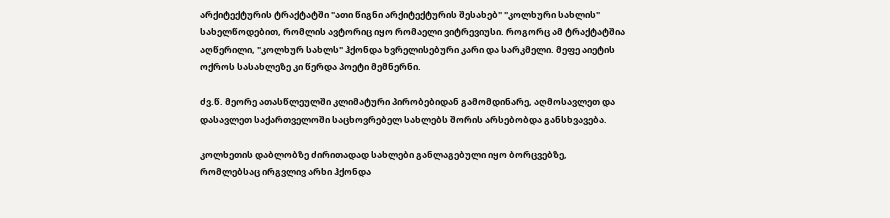არქიტექტურის ტრაქტატში "ათი წიგნი არქიტექტურის შესახებ" "კოლხური სახლის" სახელწოდებით, რომლის ავტორიც იყო რომაელი ვიტრევიუსი. როგორც ამ ტრაქტატშია აღწერილი, "კოლხურ სახლს" ჰქონდა ხვრელისებური კარი და სარკმელი. მეფე აიეტის ოქროს სასახლეზე კი წერდა პოეტი მემნერნი.

ძვ.წ. მეორე ათასწლეულში კლიმატური პირობებიდან გამომდინარე, აღმოსავლეთ და დასავლეთ საქართველოში საცხოვრებელ სახლებს შორის არსებობდა განსხვავება.

კოლხეთის დაბლობზე ძირითადად სახლები განლაგებული იყო ბორცვებზე, რომლებსაც ირგვლივ არხი ჰქონდა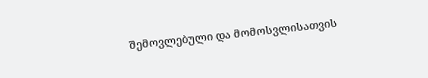შემოვლებული და მომოსვლისათვის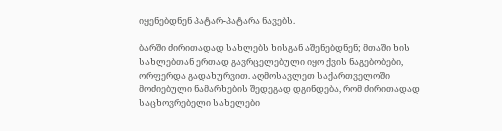იყენებდნენ პატარ-პატარა ნავებს.

ბარში ძირითადად სახლებს ხისგან აშენებდნენ; მთაში ხის სახლებთან ერთად გავრცელებული იყო ქვის ნაგებობები, ორფერდა გადახურვით. აღმოსავლეთ საქართველოში მოძიებული ნამარხების შედეგად დგინდება, რომ ძირითადად საცხოვრებელი სახელები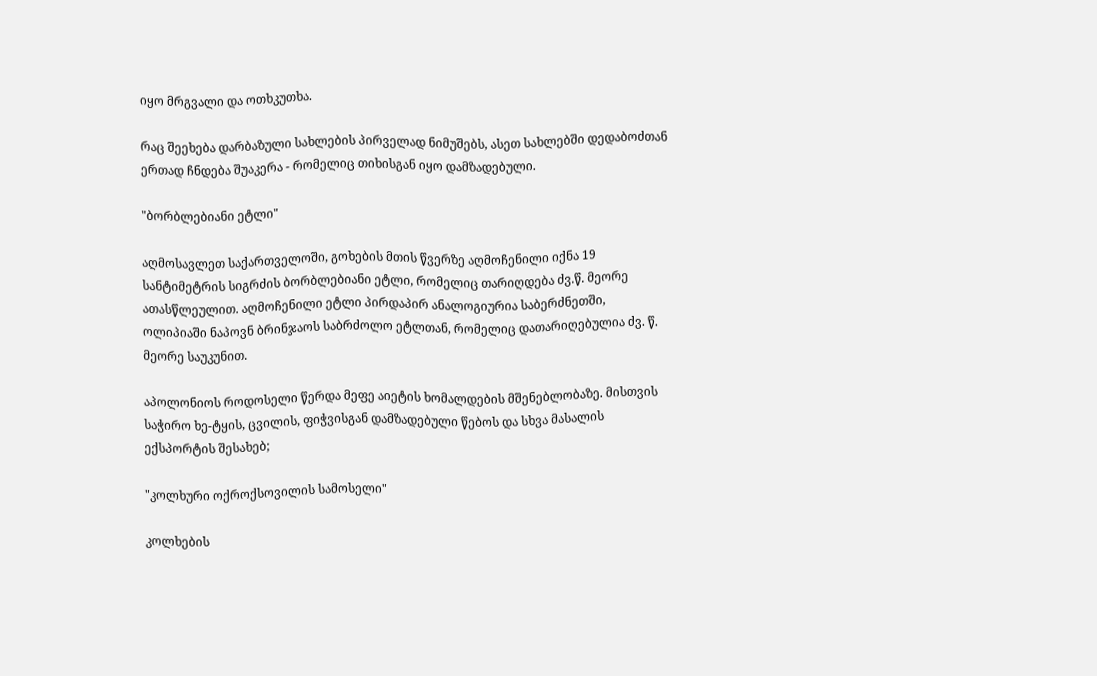იყო მრგვალი და ოთხკუთხა.

რაც შეეხება დარბაზული სახლების პირველად ნიმუშებს, ასეთ სახლებში დედაბოძთან ერთად ჩნდება შუაკერა - რომელიც თიხისგან იყო დამზადებული.

"ბორბლებიანი ეტლი"

აღმოსავლეთ საქართველოში, გოხების მთის წვერზე აღმოჩენილი იქნა 19 სანტიმეტრის სიგრძის ბორბლებიანი ეტლი, რომელიც თარიღდება ძვ.წ. მეორე ათასწლეულით. აღმოჩენილი ეტლი პირდაპირ ანალოგიურია საბერძნეთში, ოლიპიაში ნაპოვნ ბრინჯაოს საბრძოლო ეტლთან, რომელიც დათარიღებულია ძვ. წ. მეორე საუკუნით.

აპოლონიოს როდოსელი წერდა მეფე აიეტის ხომალდების მშენებლობაზე. მისთვის საჭირო ხე-ტყის, ცვილის, ფიჭვისგან დამზადებული წებოს და სხვა მასალის ექსპორტის შესახებ;

"კოლხური ოქროქსოვილის სამოსელი"

კოლხების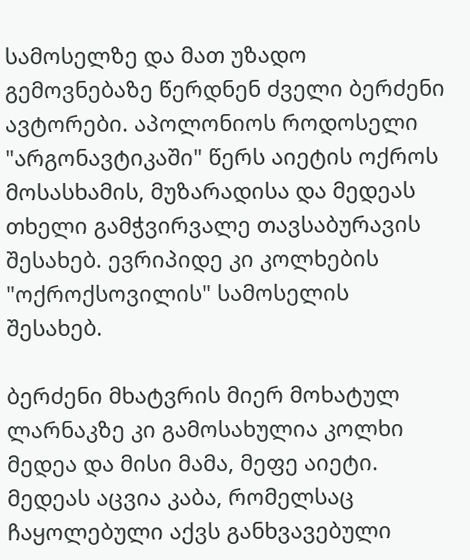სამოსელზე და მათ უზადო გემოვნებაზე წერდნენ ძველი ბერძენი ავტორები. აპოლონიოს როდოსელი "არგონავტიკაში" წერს აიეტის ოქროს მოსასხამის, მუზარადისა და მედეას თხელი გამჭვირვალე თავსაბურავის შესახებ. ევრიპიდე კი კოლხების "ოქროქსოვილის" სამოსელის შესახებ.

ბერძენი მხატვრის მიერ მოხატულ ლარნაკზე კი გამოსახულია კოლხი მედეა და მისი მამა, მეფე აიეტი. მედეას აცვია კაბა, რომელსაც ჩაყოლებული აქვს განხვავებული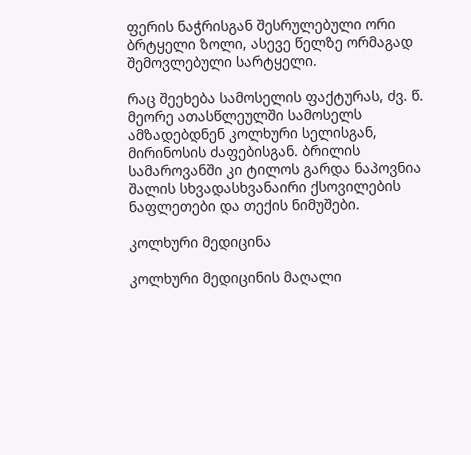ფერის ნაჭრისგან შესრულებული ორი ბრტყელი ზოლი, ასევე წელზე ორმაგად შემოვლებული სარტყელი.

რაც შეეხება სამოსელის ფაქტურას, ძვ. წ. მეორე ათასწლეულში სამოსელს ამზადებდნენ კოლხური სელისგან, მირინოსის ძაფებისგან. ბრილის სამაროვანში კი ტილოს გარდა ნაპოვნია შალის სხვადასხვანაირი ქსოვილების ნაფლეთები და თექის ნიმუშები.

კოლხური მედიცინა

კოლხური მედიცინის მაღალი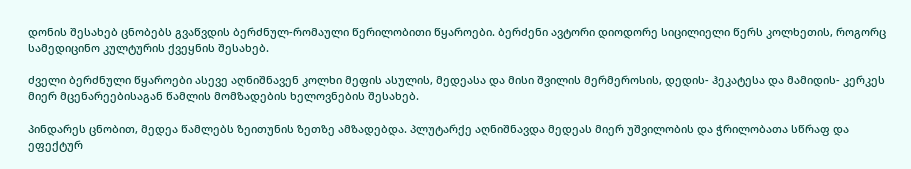დონის შესახებ ცნობებს გვაწვდის ბერძნულ-რომაული წერილობითი წყაროები. ბერძენი ავტორი დიოდორე სიცილიელი წერს კოლხეთის, როგორც სამედიცინო კულტურის ქვეყნის შესახებ.

ძველი ბერძნული წყაროები ასევე აღნიშნავენ კოლხი მეფის ასულის, მედეასა და მისი შვილის მერმეროსის, დედის- ჰეკატესა და მამიდის- კერკეს მიერ მცენარეებისაგან წამლის მომზადების ხელოვნების შესახებ.

პინდარეს ცნობით, მედეა წამლებს ზეითუნის ზეთზე ამზადებდა. პლუტარქე აღნიშნავდა მედეას მიერ უშვილობის და ჭრილობათა სწრაფ და ეფექტურ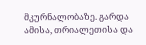მკურნალობაზე. გარდა ამისა, თრიალეთისა და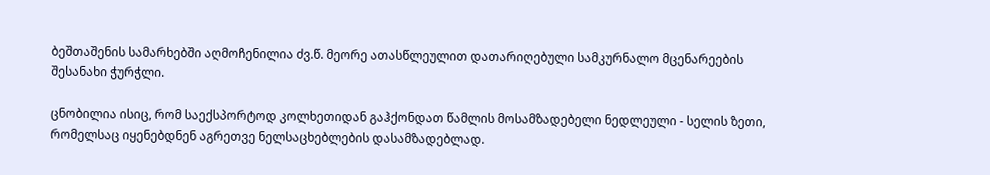ბეშთაშენის სამარხებში აღმოჩენილია ძვ.წ. მეორე ათასწლეულით დათარიღებული სამკურნალო მცენარეების შესანახი ჭურჭლი.

ცნობილია ისიც, რომ საექსპორტოდ კოლხეთიდან გაჰქონდათ წამლის მოსამზადებელი ნედლეული - სელის ზეთი, რომელსაც იყენებდნენ აგრეთვე ნელსაცხებლების დასამზადებლად.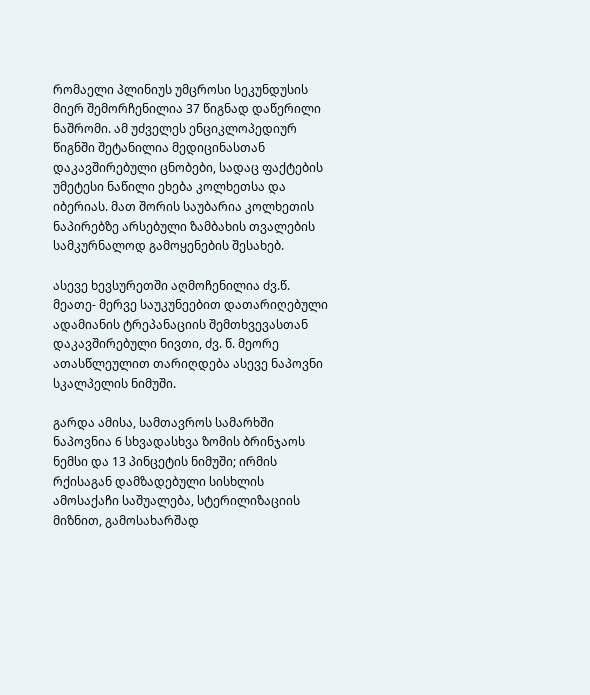რომაელი პლინიუს უმცროსი სეკუნდუსის მიერ შემორჩენილია 37 წიგნად დაწერილი ნაშრომი. ამ უძველეს ენციკლოპედიურ წიგნში შეტანილია მედიცინასთან დაკავშირებული ცნობები, სადაც ფაქტების უმეტესი ნაწილი ეხება კოლხეთსა და იბერიას. მათ შორის საუბარია კოლხეთის ნაპირებზე არსებული ზამბახის თვალების სამკურნალოდ გამოყენების შესახებ.

ასევე ხევსურეთში აღმოჩენილია ძვ.წ. მეათე- მერვე საუკუნეებით დათარიღებული ადამიანის ტრეპანაციის შემთხვევასთან დაკავშირებული ნივთი, ძვ. წ. მეორე ათასწლეულით თარიღდება ასევე ნაპოვნი სკალპელის ნიმუში.

გარდა ამისა, სამთავროს სამარხში ნაპოვნია 6 სხვადასხვა ზომის ბრინჯაოს ნემსი და 13 პინცეტის ნიმუში; ირმის რქისაგან დამზადებული სისხლის ამოსაქაჩი საშუალება, სტერილიზაციის მიზნით, გამოსახარშად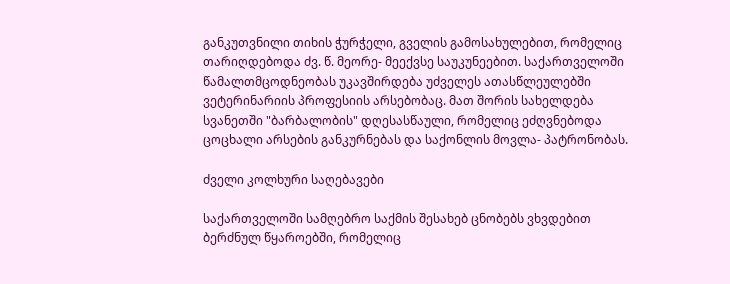განკუთვნილი თიხის ჭურჭელი, გველის გამოსახულებით, რომელიც თარიღდებოდა ძვ. წ. მეორე- მეექვსე საუკუნეებით. საქართველოში წამალთმცოდნეობას უკავშირდება უძველეს ათასწლეულებში ვეტერინარიის პროფესიის არსებობაც. მათ შორის სახელდება სვანეთში "ბარბალობის" დღესასწაული, რომელიც ეძღვნებოდა ცოცხალი არსების განკურნებას და საქონლის მოვლა- პატრონობას.

ძველი კოლხური საღებავები

საქართველოში სამღებრო საქმის შესახებ ცნობებს ვხვდებით ბერძნულ წყაროებში, რომელიც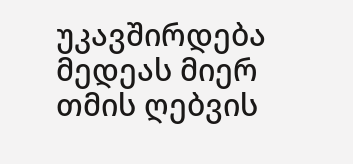უკავშირდება მედეას მიერ თმის ღებვის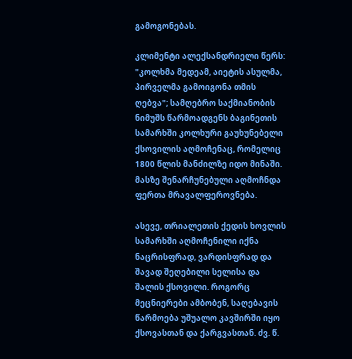გამოგონებას.

კლიმენტი ალექსანდრიელი წერს: "კოლხმა მედეამ, აიეტის ასულმა, პირველმა გამოიგონა თმის ღებვა"; სამღებრო საქმიანობის ნიმუშს წარმოადგენს ბაგინეთის სამარხში კოლხური გაუხუნებელი ქსოვილის აღმოჩენაც, რომელიც 1800 წლის მანძილზე იდო მინაში. მასზე შენარჩუნებული აღმოჩნდა ფერთა მრავალფეროვნება.

ასევე, თრიალეთის ქედის ხოვლის სამარხში აღმოჩენილი იქნა ნაცრისფრად, ვარდისფრად და შავად შეღებილი სელისა და შალის ქსოვილი. როგორც მეცნიერები ამბობენ, საღებავის წარმოება უშუალო კავშირში იყო ქსოვასთან და ქარგვასთან. ძვ. წ.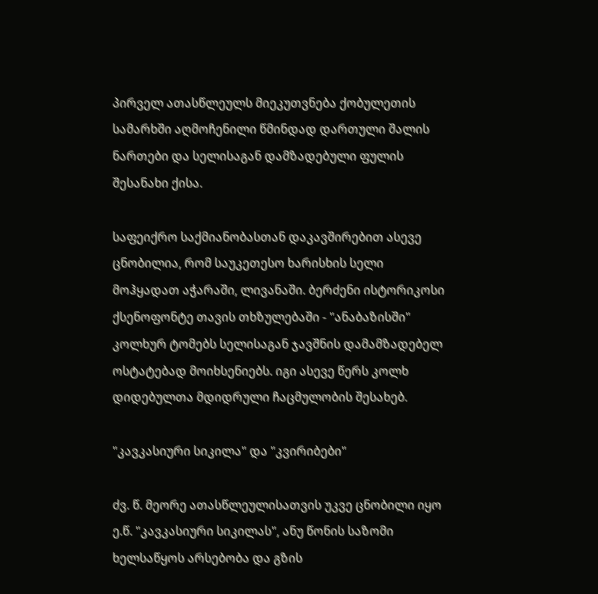პირველ ათასწლეულს მიეკუთვნება ქობულეთის სამარხში აღმოჩენილი წმინდად დართული შალის ნართები და სელისაგან დამზადებული ფულის შესანახი ქისა.

საფეიქრო საქმიანობასთან დაკავშირებით ასევე ცნობილია, რომ საუკეთესო ხარისხის სელი მოჰყადათ აჭარაში, ლივანაში. ბერძენი ისტორიკოსი ქსენოფონტე თავის თხზულებაში - "ანაბაზისში" კოლხურ ტომებს სელისაგან ჯავშნის დამამზადებელ ოსტატებად მოიხსენიებს. იგი ასევე წერს კოლხ დიდებულთა მდიდრული ჩაცმულობის შესახებ.

"კავკასიური სიკილა" და "კვირიბები"

ძვ. წ. მეორე ათასწლეულისათვის უკვე ცნობილი იყო ე.წ. "კავკასიური სიკილას", ანუ წონის საზომი ხელსაწყოს არსებობა და გზის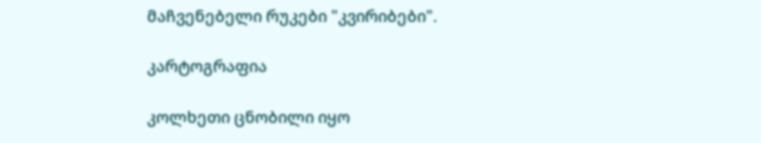მაჩვენებელი რუკები "კვირიბები".

კარტოგრაფია

კოლხეთი ცნობილი იყო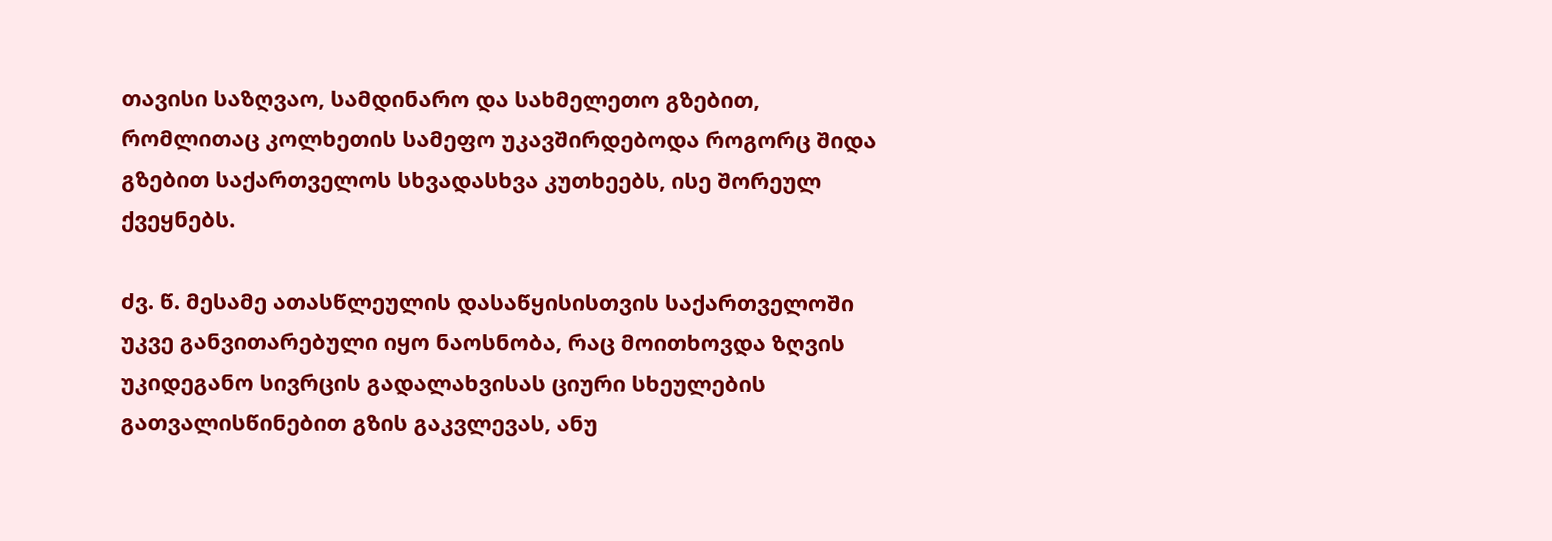თავისი საზღვაო, სამდინარო და სახმელეთო გზებით, რომლითაც კოლხეთის სამეფო უკავშირდებოდა როგორც შიდა გზებით საქართველოს სხვადასხვა კუთხეებს, ისე შორეულ ქვეყნებს.

ძვ. წ. მესამე ათასწლეულის დასაწყისისთვის საქართველოში უკვე განვითარებული იყო ნაოსნობა, რაც მოითხოვდა ზღვის უკიდეგანო სივრცის გადალახვისას ციური სხეულების გათვალისწინებით გზის გაკვლევას, ანუ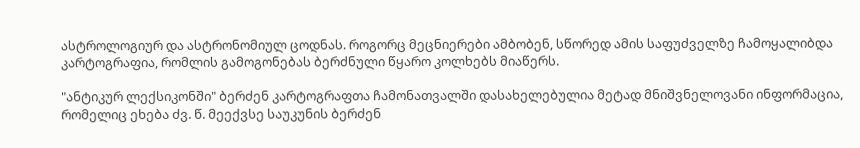ასტროლოგიურ და ასტრონომიულ ცოდნას. როგორც მეცნიერები ამბობენ, სწორედ ამის საფუძველზე ჩამოყალიბდა კარტოგრაფია, რომლის გამოგონებას ბერძნული წყარო კოლხებს მიაწერს.

"ანტიკურ ლექსიკონში" ბერძენ კარტოგრაფთა ჩამონათვალში დასახელებულია მეტად მნიშვნელოვანი ინფორმაცია, რომელიც ეხება ძვ. წ. მეექვსე საუკუნის ბერძენ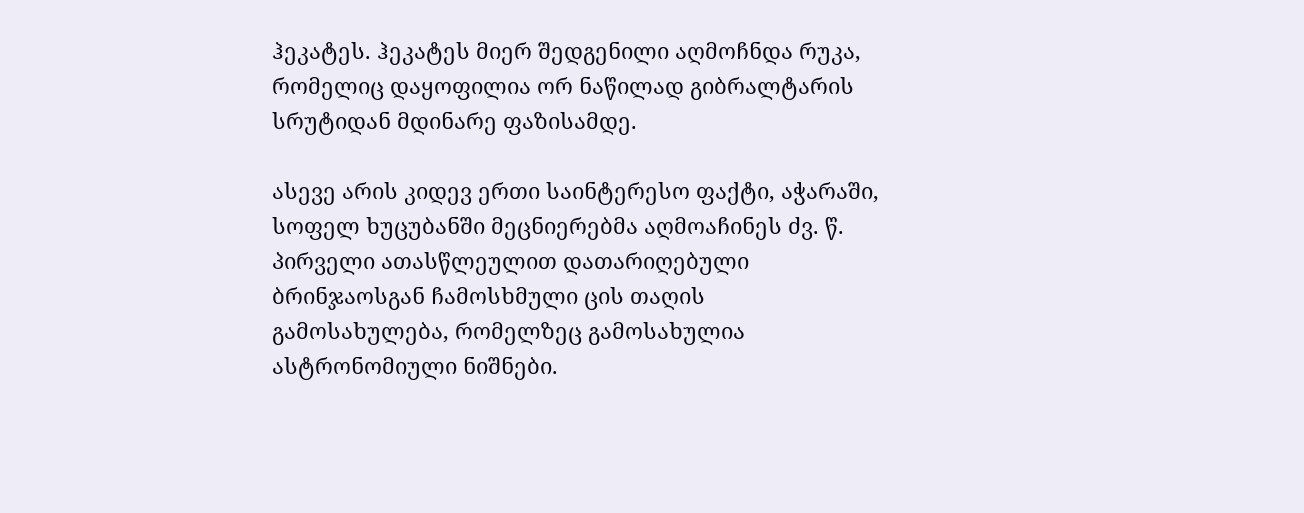ჰეკატეს. ჰეკატეს მიერ შედგენილი აღმოჩნდა რუკა, რომელიც დაყოფილია ორ ნაწილად გიბრალტარის სრუტიდან მდინარე ფაზისამდე.

ასევე არის კიდევ ერთი საინტერესო ფაქტი, აჭარაში, სოფელ ხუცუბანში მეცნიერებმა აღმოაჩინეს ძვ. წ. პირველი ათასწლეულით დათარიღებული ბრინჯაოსგან ჩამოსხმული ცის თაღის გამოსახულება, რომელზეც გამოსახულია ასტრონომიული ნიშნები.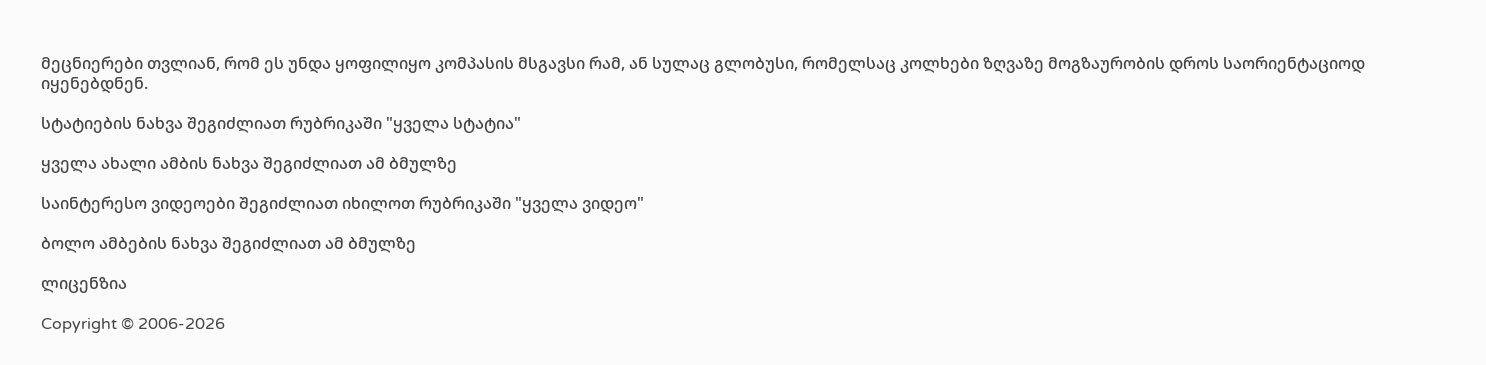მეცნიერები თვლიან, რომ ეს უნდა ყოფილიყო კომპასის მსგავსი რამ, ან სულაც გლობუსი, რომელსაც კოლხები ზღვაზე მოგზაურობის დროს საორიენტაციოდ იყენებდნენ.

სტატიების ნახვა შეგიძლიათ რუბრიკაში "ყველა სტატია"

ყველა ახალი ამბის ნახვა შეგიძლიათ ამ ბმულზე

საინტერესო ვიდეოები შეგიძლიათ იხილოთ რუბრიკაში "ყველა ვიდეო"

ბოლო ამბების ნახვა შეგიძლიათ ამ ბმულზე

ლიცენზია

Copyright © 2006-2026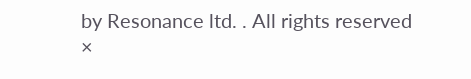by Resonance ltd. . All rights reserved
×